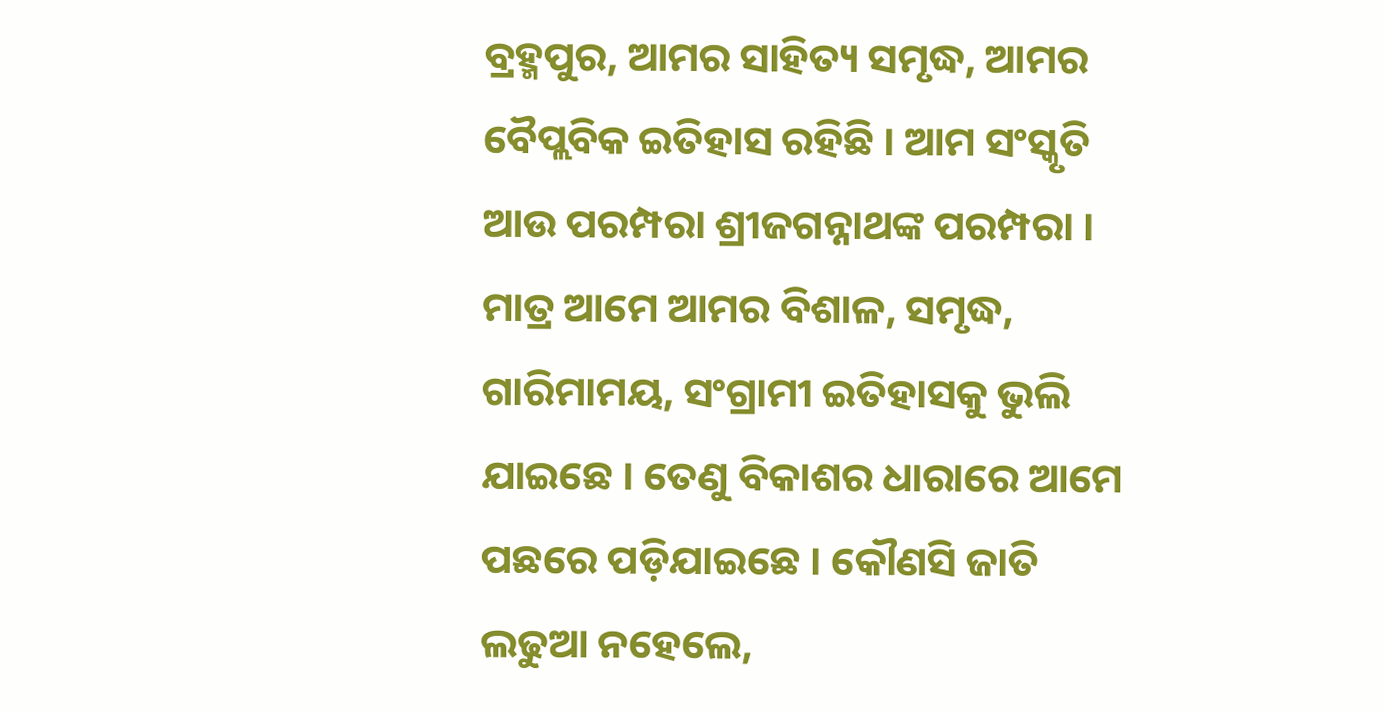ବ୍ରହ୍ମପୁର, ଆମର ସାହିତ୍ୟ ସମୃଦ୍ଧ, ଆମର ବୈପ୍ଲବିକ ଇତିହାସ ରହିଛି । ଆମ ସଂସ୍କୃତି ଆଉ ପରମ୍ପରା ଶ୍ରୀଜଗନ୍ନାଥଙ୍କ ପରମ୍ପରା । ମାତ୍ର ଆମେ ଆମର ବିଶାଳ, ସମୃଦ୍ଧ, ଗାରିମାମୟ, ସଂଗ୍ରାମୀ ଇତିହାସକୁ ଭୁଲି ଯାଇଛେ । ତେଣୁ ବିକାଶର ଧାରାରେ ଆମେ ପଛରେ ପଡ଼ିଯାଇଛେ । କୌଣସି ଜାତି ଲଢୁଆ ନହେଲେ,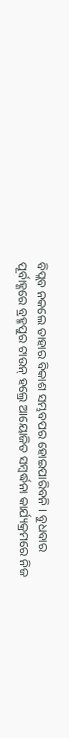ବିପ୍ଲବ ନକଲେ ତାହାର ବିକାଶ ସମ୍ଭବପର ହୋଇପାରିବନି । ବୁଧବାର ପୂର୍ବାହ୍ଣରେ ବ୍ରହ୍ମପୁର ଟାଉନ୍ ହଲ୍ରେ ଆୟୋଜିତ ସମ୍ବର୍ଦ୍ଧନା କାର୍ଯ୍ୟକ୍ରମରେ ନିଜ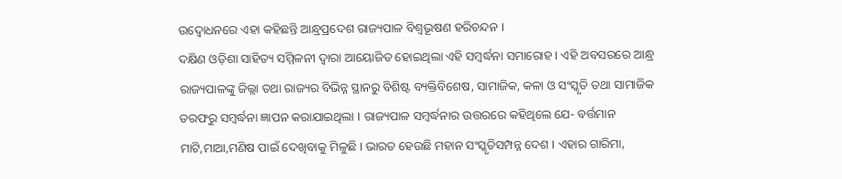ଉଦ୍ବୋଧନରେ ଏହା କହିଛନ୍ତି ଆନ୍ଧ୍ରପ୍ରଦେଶ ରାଜ୍ୟପାଳ ବିଶ୍ୱଭୂଷଣ ହରିଚନ୍ଦନ ।
ଦକ୍ଷିଣ ଓଡ଼ିଶା ସାହିତ୍ୟ ସମ୍ମିଳନୀ ଦ୍ୱାରା ଆୟୋଜିତ ହୋଇଥିଲା ଏହି ସମ୍ବର୍ଦ୍ଧନା ସମାରୋହ । ଏହି ଅବସରରେ ଆନ୍ଧ୍ର ରାଜ୍ୟପାଳଙ୍କୁ ଜିଲ୍ଲା ତଥା ରାଜ୍ୟର ବିଭିନ୍ନ ସ୍ଥାନରୁ ବିଶିଷ୍ଟ ବ୍ୟକ୍ତିବିଶେଷ, ସାମାଜିକ, କଳା ଓ ସଂସ୍କୃତି ତଥା ସାମାଜିକ ତରଫରୁ ସମ୍ବର୍ଦ୍ଧନା ଜ୍ଞାପନ କରାଯାଇଥିଲା । ରାଜ୍ୟପାଳ ସମ୍ବର୍ଦ୍ଧନାର ଉତ୍ତରରେ କହିଥିଲେ ଯେ- ବର୍ତ୍ତମାନ ମାଟି,ମାଆ,ମଣିଷ ପାଇଁ ଦେଖିବାକୁ ମିଳୁଛି । ଭାରତ ହେଉଛି ମହାନ ସଂସ୍କୃତିସମ୍ପନ୍ନ ଦେଶ । ଏହାର ଗାରିମା,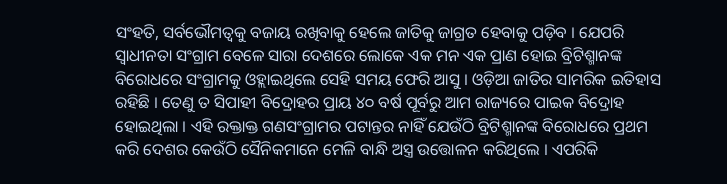ସଂହତି, ସର୍ବଭୌମତ୍ୱକୁ ବଜାୟ ରଖିବାକୁ ହେଲେ ଜାତିକୁ ଜାଗ୍ରତ ହେବାକୁ ପଡ଼ିବ । ଯେପରି ସ୍ୱାଧୀନତା ସଂଗ୍ରାମ ବେଳେ ସାରା ଦେଶରେ ଲୋକେ ଏକ ମନ ଏକ ପ୍ରାଣ ହୋଇ ବ୍ରିଟିଶ୍ମାନଙ୍କ ବିରୋଧରେ ସଂଗ୍ରାମକୁ ଓହ୍ଲାଇଥିଲେ ସେହି ସମୟ ଫେରି ଆସୁ । ଓଡ଼ିଆ ଜାତିର ସାମରିକ ଇତିହାସ ରହିଛି । ତେଣୁ ତ ସିପାହୀ ବିଦ୍ରୋହର ପ୍ରାୟ ୪୦ ବର୍ଷ ପୂର୍ବରୁ ଆମ ରାଜ୍ୟରେ ପାଇକ ବିଦ୍ରୋହ ହୋଇଥିଲା । ଏହି ରକ୍ତାକ୍ତ ଗଣସଂଗ୍ରାମର ପଟାନ୍ତର ନାହିଁ ଯେଉଁଠି ବ୍ରିଟିଶ୍ମାନଙ୍କ ବିରୋଧରେ ପ୍ରଥମ କରି ଦେଶର କେଉଁଠି ସୈନିକମାନେ ମେଳି ବାନ୍ଧି ଅସ୍ତ୍ର ଉତ୍ତୋଳନ କରିଥିଲେ । ଏପରିକି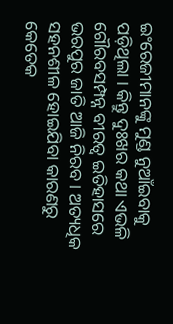ଇଂରେଜୀମାନଙ୍କୁ ମୁଣ୍ଡ ନୁଆଁଇବାକୁ ପଡ଼ିଥିଲା । କିନ୍ତୁ ଦୁଃଖର କଥା ଏଭଳି ଗୌରବସମ୍ପନ୍ନ ବୀରତ୍ୱ ଇତିହାସରେ ଭରପୁର ଜାତି ଆଜି ନିରବ । ଅତ୍ୟଧିକ ସହନଶୀଳ ହୋଇଯିବା କାରଣରୁ କେତେକ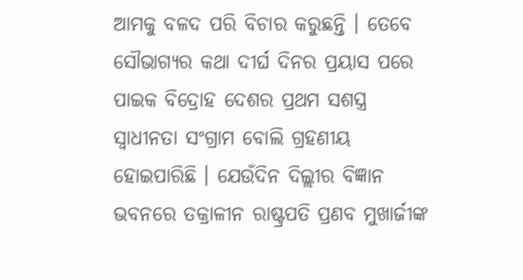ଆମକୁ ବଳଦ ପରି ବିଚାର କରୁଛନ୍ତି । ତେବେ ସୌଭାଗ୍ୟର କଥା ଦୀର୍ଘ ଦିନର ପ୍ରୟାସ ପରେ ପାଇକ ବିଦ୍ରୋହ ଦେଶର ପ୍ରଥମ ସଶସ୍ତ୍ର ସ୍ୱାଧୀନତା ସଂଗ୍ରାମ ବୋଲି ଗ୍ରହଣୀୟ ହୋଇପାରିଛି । ଯେଉଁଦିନ ଦିଲ୍ଲୀର ବିଜ୍ଞାନ ଭବନରେ ତକ୍ରାଳୀନ ରାଷ୍ଟ୍ରପତି ପ୍ରଣବ ମୁଖାର୍ଜୀଙ୍କ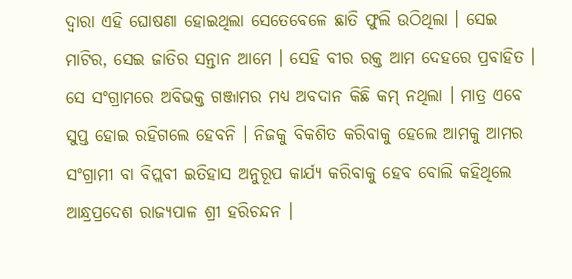ଦ୍ୱାରା ଏହି ଘୋଷଣା ହୋଇଥିଲା ସେତେବେଳେ ଛାତି ଫୁଲି ଉଠିଥିଲା । ସେଇ ମାଟିର, ସେଇ ଜାତିର ସନ୍ତାନ ଆମେ । ସେହି ବୀର ରକ୍ତ ଆମ ଦେହରେ ପ୍ରବାହିତ । ସେ ସଂଗ୍ରାମରେ ଅବିଭକ୍ତ ଗଞ୍ଜାମର ମଧ୍ୟ ଅବଦାନ କିଛି କମ୍ ନଥିଲା । ମାତ୍ର ଏବେ ସୁପ୍ତ ହୋଇ ରହିଗଲେ ହେବନି । ନିଜକୁ ବିକଶିତ କରିବାକୁ ହେଲେ ଆମକୁ ଆମର ସଂଗ୍ରାମୀ ବା ବିପ୍ଲବୀ ଇତିହାସ ଅନୁରୂପ କାର୍ଯ୍ୟ କରିବାକୁ ହେବ ବୋଲି କହିଥିଲେ ଆନ୍ଧ୍ରପ୍ରଦେଶ ରାଜ୍ୟପାଳ ଶ୍ରୀ ହରିଚନ୍ଦନ ।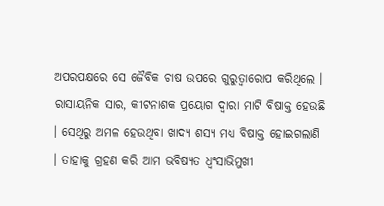ଅପରପକ୍ଷରେ ସେ ଜୈବିକ ଚାଷ ଉପରେ ଗୁରୁତ୍ୱାରୋପ କରିଥିଲେ । ରାସାୟନିକ ସାର, କୀଟନାଶକ ପ୍ରୟୋଗ ଦ୍ୱାରା ମାଟି ବିଷାକ୍ତ ହେଉଛି । ସେଥିରୁ ଅମଳ ହେଉଥିବା ଖାଦ୍ୟ ଶସ୍ୟ ମଧ୍ୟ ବିଷାକ୍ତ ହୋଇଗଲାଣି । ତାହାକୁ ଗ୍ରହଣ କରି ଆମ ଭବିଷ୍ୟତ ଧ୍ୱଂସାଭିମୁଖୀ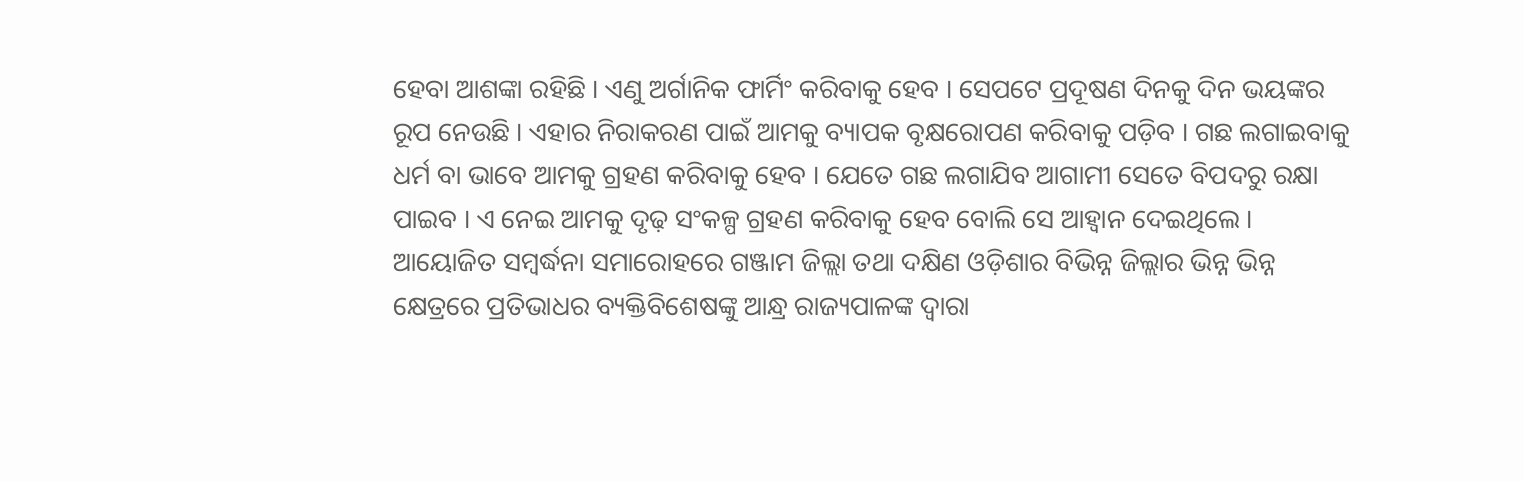ହେବା ଆଶଙ୍କା ରହିଛି । ଏଣୁ ଅର୍ଗାନିକ ଫାର୍ମିଂ କରିବାକୁ ହେବ । ସେପଟେ ପ୍ରଦୂଷଣ ଦିନକୁ ଦିନ ଭୟଙ୍କର ରୂପ ନେଉଛି । ଏହାର ନିରାକରଣ ପାଇଁ ଆମକୁ ବ୍ୟାପକ ବୃକ୍ଷରୋପଣ କରିବାକୁ ପଡ଼ିବ । ଗଛ ଲଗାଇବାକୁ ଧର୍ମ ବା ଭାବେ ଆମକୁ ଗ୍ରହଣ କରିବାକୁ ହେବ । ଯେତେ ଗଛ ଲଗାଯିବ ଆଗାମୀ ସେତେ ବିପଦରୁ ରକ୍ଷା ପାଇବ । ଏ ନେଇ ଆମକୁ ଦୃଢ଼ ସଂକଳ୍ପ ଗ୍ରହଣ କରିବାକୁ ହେବ ବୋଲି ସେ ଆହ୍ୱାନ ଦେଇଥିଲେ ।
ଆୟୋଜିତ ସମ୍ବର୍ଦ୍ଧନା ସମାରୋହରେ ଗଞ୍ଜାମ ଜିଲ୍ଲା ତଥା ଦକ୍ଷିଣ ଓଡ଼ିଶାର ବିଭିନ୍ନ ଜିଲ୍ଲାର ଭିନ୍ନ ଭିନ୍ନ କ୍ଷେତ୍ରରେ ପ୍ରତିଭାଧର ବ୍ୟକ୍ତିବିଶେଷଙ୍କୁ ଆନ୍ଧ୍ର ରାଜ୍ୟପାଳଙ୍କ ଦ୍ୱାରା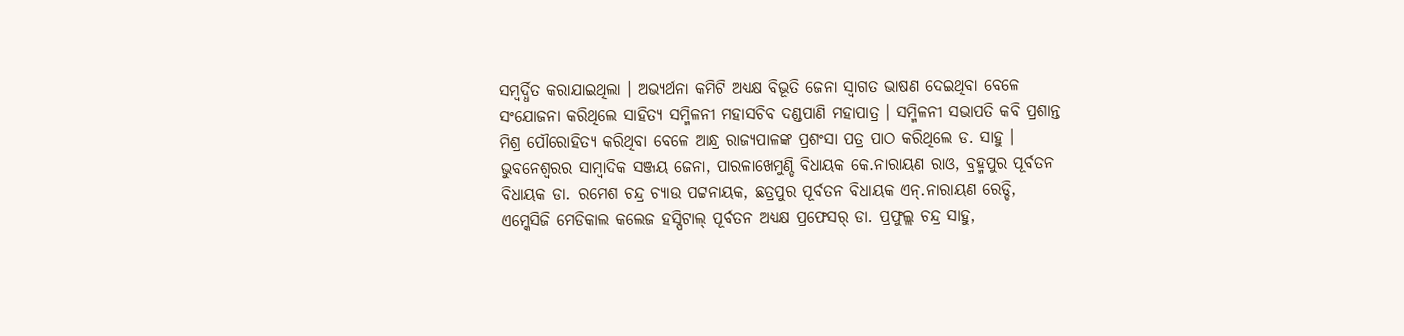ସମ୍ବର୍ଦ୍ଧିତ କରାଯାଇଥିଲା । ଅଭ୍ୟର୍ଥନା କମିଟି ଅଧ୍ୟକ୍ଷ ବିଭୂତି ଜେନା ସ୍ୱାଗତ ଭାଷଣ ଦେଇଥିବା ବେଳେ ସଂଯୋଜନା କରିଥିଲେ ସାହିତ୍ୟ ସମ୍ମିଳନୀ ମହାସଚିବ ଦଣ୍ଡପାଣି ମହାପାତ୍ର । ସମ୍ମିଳନୀ ସଭାପତି କବି ପ୍ରଶାନ୍ତ ମିଶ୍ର ପୌରୋହିତ୍ୟ କରିଥିବା ବେଳେ ଆନ୍ଧ୍ର ରାଜ୍ୟପାଳଙ୍କ ପ୍ରଶଂସା ପତ୍ର ପାଠ କରିଥିଲେ ଡ. ସାହୁ । ଭୁବନେଶ୍ୱରର ସାମ୍ବାଦିକ ସଞ୍ଜୟ ଜେନା, ପାରଳାଖେମୁଣ୍ଡି ବିଧାୟକ କେ.ନାରାୟଣ ରାଓ, ବ୍ରହ୍ମପୁର ପୂର୍ବତନ ବିଧାୟକ ଡା. ରମେଶ ଚନ୍ଦ୍ର ଚ୍ୟାଉ ପଟ୍ଟନାୟକ, ଛତ୍ରପୁର ପୂର୍ବତନ ବିଧାୟକ ଏନ୍.ନାରାୟଣ ରେଡ୍ଡି, ଏମ୍କେସିଜି ମେଡିକାଲ କଲେଜ ହସ୍ପିଟାଲ୍ ପୂର୍ବତନ ଅଧ୍ୟକ୍ଷ ପ୍ରଫେସର୍ ଡା. ପ୍ରଫୁଲ୍ଲ ଚନ୍ଦ୍ର ସାହୁ,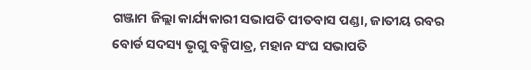ଗଞ୍ଜାମ ଜିଲ୍ଲା କାର୍ଯ୍ୟକାରୀ ସଭାପତି ପୀତବାସ ପଣ୍ଡା, ଜାତୀୟ ରବର ବୋର୍ଡ ସଦସ୍ୟ ଭୃଗୁ ବକ୍ସିପାତ୍ର, ମହାନ ସଂଘ ସଭାପତି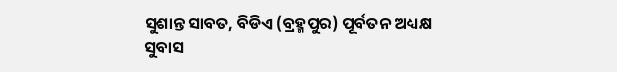ସୁଶାନ୍ତ ସାବତ, ବିଡିଏ (ବ୍ରହ୍ମପୁର) ପୂର୍ବତନ ଅଧ୍ୟକ୍ଷ ସୁବାସ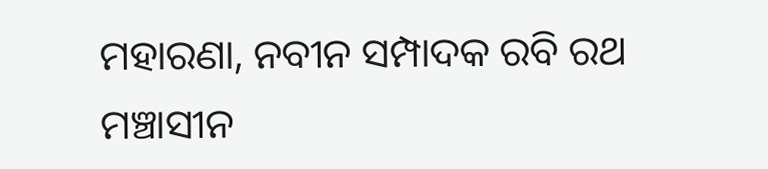ମହାରଣା, ନବୀନ ସମ୍ପାଦକ ରବି ରଥ ମଞ୍ଚାସୀନ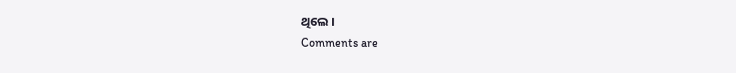ଥିଲେ ।
Comments are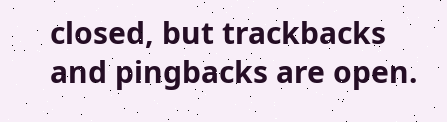closed, but trackbacks and pingbacks are open.